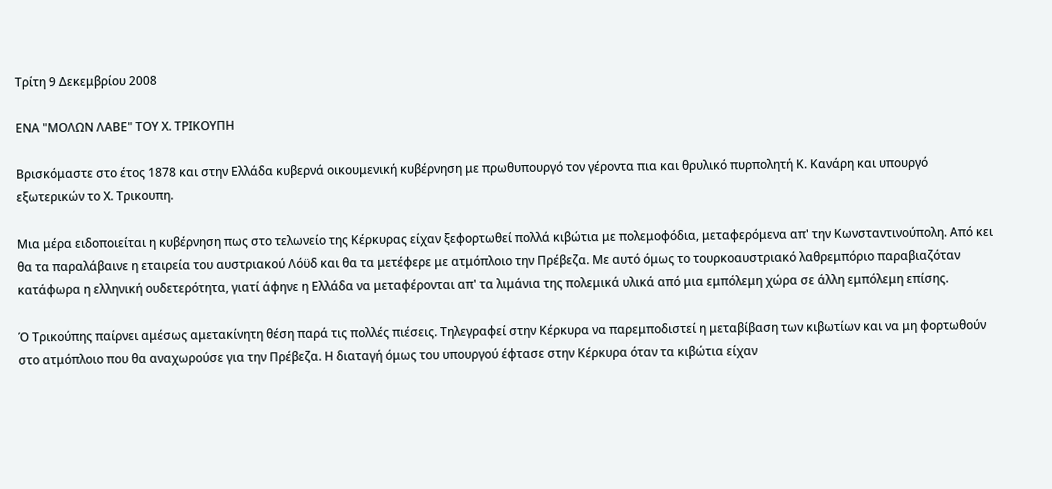Τρίτη 9 Δεκεμβρίου 2008

ΕΝΑ "ΜΟΛΩΝ ΛΑΒΕ" ΤΟΥ Χ. ΤΡΙΚΟΥΠΗ

Βρισκόμαστε στο έτος 1878 και στην Ελλάδα κυβερνά οικουμενική κυβέρνηση με πρωθυπουργό τον γέροντα πια και θρυλικό πυρπολητή Κ. Κανάρη και υπουργό εξωτερικών το Χ. Τρικουπη.

Μια μέρα ειδοποιείται η κυβέρνηση πως στο τελωνείο της Κέρκυρας είχαν ξεφορτωθεί πολλά κιβώτια με πολεμοφόδια, μεταφερόμενα απ' την Κωνσταντινούπολη. Από κει θα τα παραλάβαινε η εταιρεία του αυστριακού Λόϋδ και θα τα μετέφερε με ατμόπλοιο την Πρέβεζα. Με αυτό όμως το τουρκοαυστριακό λαθρεμπόριο παραβιαζόταν κατάφωρα η ελληνική ουδετερότητα, γιατί άφηνε η Ελλάδα να μεταφέρονται απ' τα λιμάνια της πολεμικά υλικά από μια εμπόλεμη χώρα σε άλλη εμπόλεμη επίσης.

Ό Τρικούπης παίρνει αμέσως αμετακίνητη θέση παρά τις πολλές πιέσεις. Τηλεγραφεί στην Κέρκυρα να παρεμποδιστεί η μεταβίβαση των κιβωτίων και να μη φορτωθούν στο ατμόπλοιο που θα αναχωρούσε για την Πρέβεζα. Η διαταγή όμως του υπουργού έφτασε στην Κέρκυρα όταν τα κιβώτια είχαν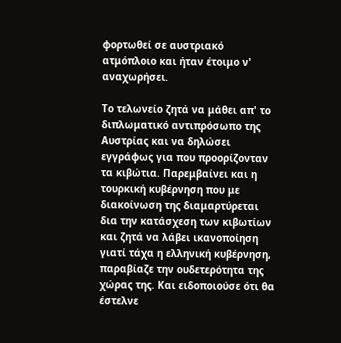φορτωθεί σε αυστριακό ατμόπλοιο και ήταν έτοιμο ν' αναχωρήσει.

Το τελωνείο ζητά να μάθει απ' το διπλωματικό αντιπρόσωπο της Αυστρίας και να δηλώσει εγγράφως για που προορίζονταν τα κιβώτια. Παρεμβαίνει και η τουρκική κυβέρνηση που με διακοίνωση της διαμαρτύρεται δια την κατάσχεση των κιβωτίων και ζητά να λάβει ικανοποίηση γιατί τάχα η ελληνική κυβέρνηση, παραβίαζε την ουδετερότητα της χώρας της. Και ειδοποιούσε ότι θα έστελνε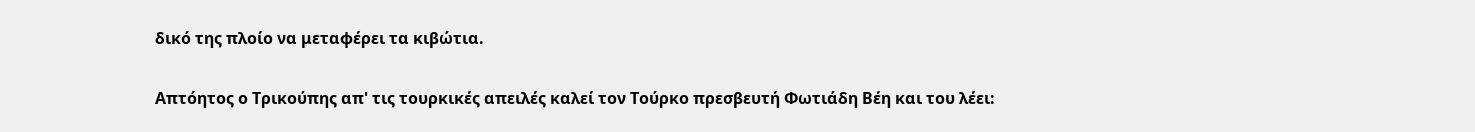δικό της πλοίο να μεταφέρει τα κιβώτια.

Απτόητος ο Τρικούπης απ' τις τουρκικές απειλές καλεί τον Τούρκο πρεσβευτή Φωτιάδη Βέη και του λέει: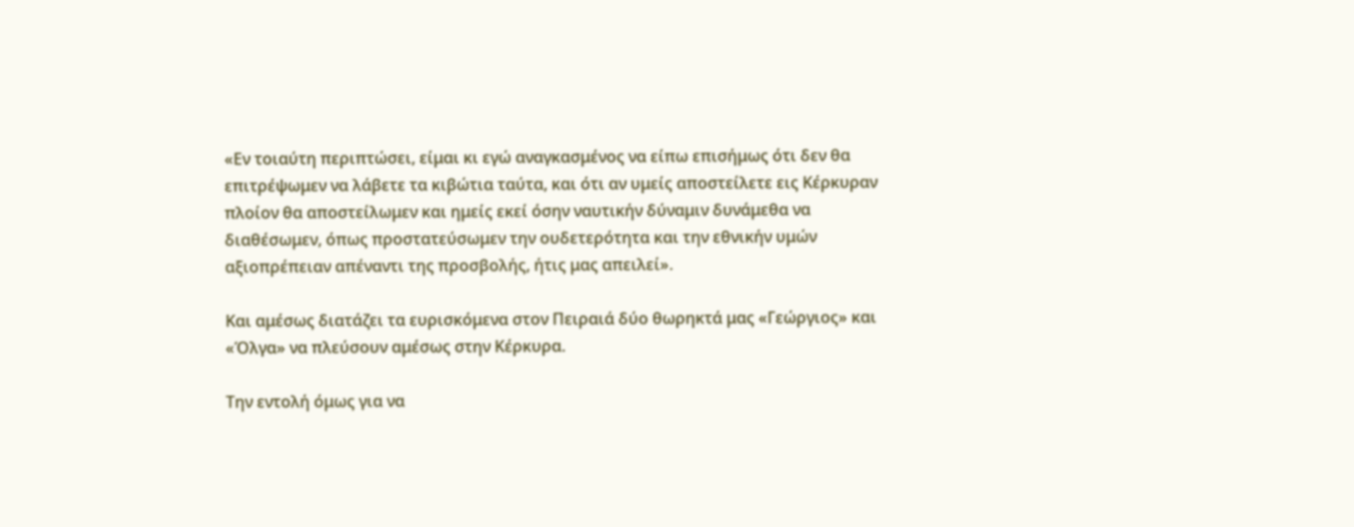«Εν τοιαύτη περιπτώσει, είμαι κι εγώ αναγκασμένος να είπω επισήμως ότι δεν θα επιτρέψωμεν να λάβετε τα κιβώτια ταύτα, και ότι αν υμείς αποστείλετε εις Κέρκυραν πλοίον θα αποστείλωμεν και ημείς εκεί όσην ναυτικήν δύναμιν δυνάμεθα να διαθέσωμεν, όπως προστατεύσωμεν την ουδετερότητα και την εθνικήν υμών αξιοπρέπειαν απέναντι της προσβολής, ήτις μας απειλεί».

Και αμέσως διατάζει τα ευρισκόμενα στον Πειραιά δύο θωρηκτά μας «Γεώργιος» και «Όλγα» να πλεύσουν αμέσως στην Κέρκυρα.

Την εντολή όμως για να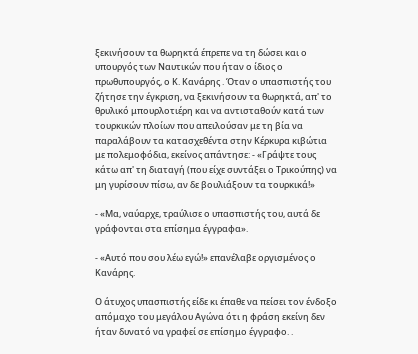ξεκινήσουν τα θωρηκτά έπρεπε να τη δώσει και ο υπουργός των Ναυτικών που ήταν ο ίδιος ο πρωθυπουργός, ο Κ. Κανάρης . Όταν ο υπασπιστής του ζήτησε την έγκριση, να ξεκινήσουν τα θωρηκτά, απ' το θρυλικό μπουρλοτιέρη και να αντισταθούν κατά των τουρκικών πλοίων που απειλούσαν με τη βία να παραλάβουν τα κατασχεθέντα στην Κέρκυρα κιβώτια με πολεμοφόδια, εκείνος απάντησε: - «Γράψτε τους κάτω απ' τη διαταγή (που είχε συντάξει ο Τρικούπης) να μη γυρίσουν πίσω, αν δε βουλιάξουν τα τουρκικά!»

- «Μα, ναύαρχε, τραύλισε ο υπασπιστής του, αυτά δε γράφονται στα επίσημα έγγραφα».

- «Αυτό που σου λέω εγώ!» επανέλαβε οργισμένος ο Κανάρης.

Ο άτυχος υπασπιστής είδε κι έπαθε να πείσει τον ένδοξο απόμαχο του μεγάλου Αγώνα ότι η φράση εκείνη δεν ήταν δυνατό να γραφεί σε επίσημο έγγραφο. .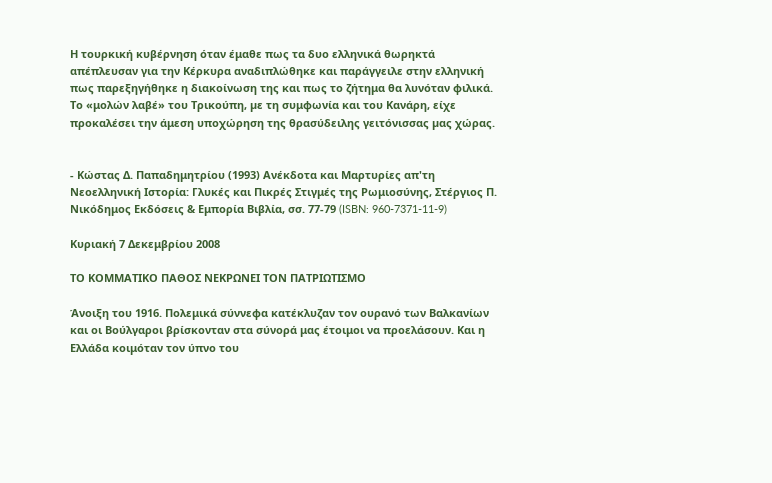Η τουρκική κυβέρνηση όταν έμαθε πως τα δυο ελληνικά θωρηκτά απέπλευσαν για την Κέρκυρα αναδιπλώθηκε και παράγγειλε στην ελληνική πως παρεξηγήθηκε η διακοίνωση της και πως το ζήτημα θα λυνόταν φιλικά. Το «μολών λαβέ» του Τρικούπη, µε τη συμφωνία και του Κανάρη, είχε προκαλέσει την άμεση υποχώρηση της θρασύδειλης γειτόνισσας µας χώρας.


- Κώστας Δ. Παπαδημητρίου (1993) Ανέκδοτα και Μαρτυρίες απ'τη Νεοελληνική Ιστορία: Γλυκές και Πικρές Στιγμές της Ρωμιοσύνης, Στέργιος Π. Νικόδημος Εκδόσεις & Εμπορία Βιβλία, σσ. 77-79 (ISBN: 960-7371-11-9)

Κυριακή 7 Δεκεμβρίου 2008

ΤΟ ΚΟΜΜΑΤΙΚΟ ΠΑΘΟΣ ΝΕΚΡΩΝΕΙ ΤΟΝ ΠΑΤΡΙΩΤΙΣΜΟ

Άνοιξη του 1916. Πολεμικά σύννεφα κατέκλυζαν τον ουρανό των Βαλκανίων και οι Βούλγαροι βρίσκονταν στα σύνορά μας έτοιμοι να προελάσουν. Και η Ελλάδα κοιμόταν τον ύπνο του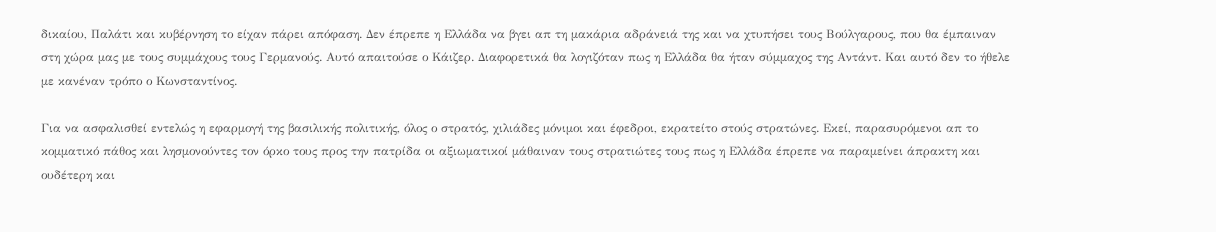δικαίου, Παλάτι και κυβέρνηση το είχαν πάρει απόφαση. Δεν έπρεπε η Ελλάδα να βγει απ τη μακάρια αδράνειά της και να χτυπήσει τους Βούλγαρους, που θα έμπαιναν στη χώρα μας με τους συμμάχους τους Γερμανούς. Αυτό απαιτούσε ο Κάιζερ. Διαφορετικά θα λογιζόταν πως η Ελλάδα θα ήταν σύμμαχος της Αντάντ. Και αυτό δεν το ήθελε με κανέναν τρόπο ο Κωνσταντίνος.

Για να ασφαλισθεί εντελώς η εφαρμογή της βασιλικής πολιτικής, όλος ο στρατός, χιλιάδες μόνιμοι και έφεδροι, εκρατείτο στούς στρατώνες. Εκεί, παρασυρόμενοι απ το κομματικό πάθος και λησμονούντες τον όρκο τους προς την πατρίδα οι αξιωματικοί μάθαιναν τους στρατιώτες τους πως η Ελλάδα έπρεπε να παραμείνει άπρακτη και ουδέτερη και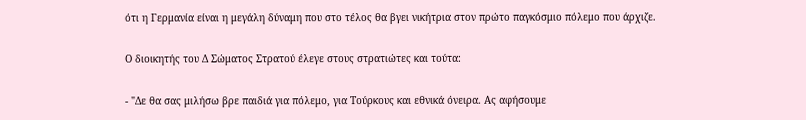ότι η Γερμανία είναι η μεγάλη δύναμη που στο τέλος θα βγει νικήτρια στον πρώτο παγκόσμιο πόλεμο που άρχιζε.

Ο διοικητής του Δ Σώματος Στρατού έλεγε στους στρατιώτες και τούτα:

- "Δε θα σας μιλήσω βρε παιδιά για πόλεμο, για Τούρκους και εθνικά όνειρα. Ας αφήσουμε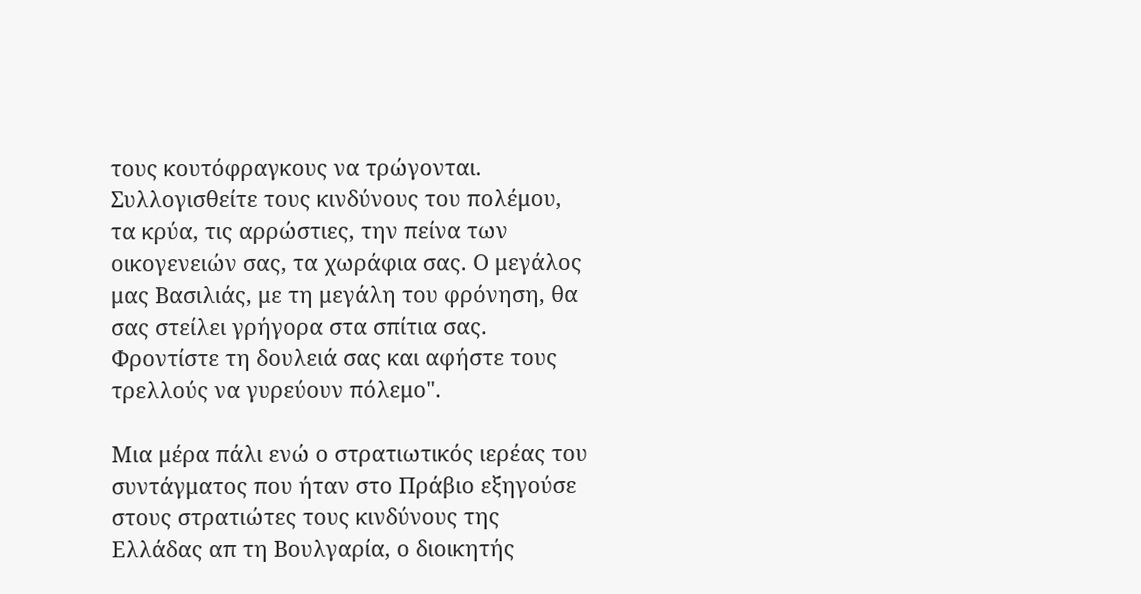τους κουτόφραγκους να τρώγονται. Συλλογισθείτε τους κινδύνους του πολέμου, τα κρύα, τις αρρώστιες, την πείνα των οικογενειών σας, τα χωράφια σας. Ο μεγάλος μας Βασιλιάς, με τη μεγάλη του φρόνηση, θα σας στείλει γρήγορα στα σπίτια σας. Φροντίστε τη δουλειά σας και αφήστε τους τρελλούς να γυρεύουν πόλεμο".

Μια μέρα πάλι ενώ ο στρατιωτικός ιερέας του συντάγματος που ήταν στο Πράβιο εξηγούσε στους στρατιώτες τους κινδύνους της Ελλάδας απ τη Βουλγαρία, ο διοικητής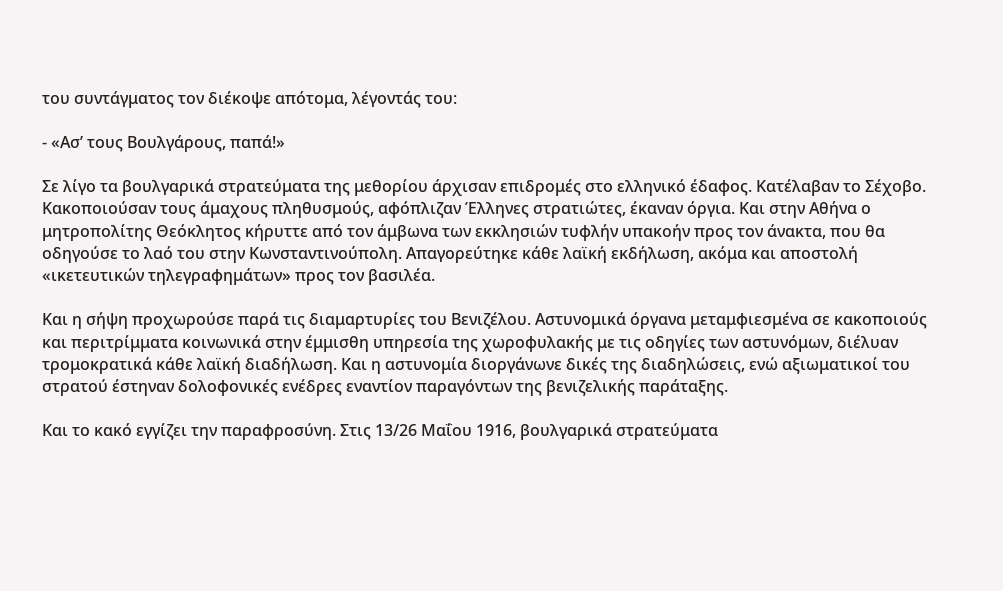του συντάγματος τον διέκοψε απότομα, λέγοντάς του:

- «Ασ’ τους Βουλγάρους, παπά!»

Σε λίγο τα βουλγαρικά στρατεύματα της μεθορίου άρχισαν επιδρομές στο ελληνικό έδαφος. Κατέλαβαν το Σέχοβο. Κακοποιούσαν τους άμαχους πληθυσμούς, αφόπλιζαν Έλληνες στρατιώτες, έκαναν όργια. Και στην Αθήνα ο μητροπολίτης Θεόκλητος κήρυττε από τον άμβωνα των εκκλησιών τυφλήν υπακοήν προς τον άνακτα, που θα οδηγούσε το λαό του στην Κωνσταντινούπολη. Απαγορεύτηκε κάθε λαϊκή εκδήλωση, ακόμα και αποστολή «ικετευτικών τηλεγραφημάτων» προς τον βασιλέα.

Και η σήψη προχωρούσε παρά τις διαμαρτυρίες του Βενιζέλου. Αστυνομικά όργανα μεταμφιεσμένα σε κακοποιούς και περιτρίμματα κοινωνικά στην έμμισθη υπηρεσία της χωροφυλακής με τις οδηγίες των αστυνόμων, διέλυαν τρομοκρατικά κάθε λαϊκή διαδήλωση. Και η αστυνομία διοργάνωνε δικές της διαδηλώσεις, ενώ αξιωματικοί του στρατού έστηναν δολοφονικές ενέδρες εναντίον παραγόντων της βενιζελικής παράταξης.

Και το κακό εγγίζει την παραφροσύνη. Στις 13/26 Μαΐου 1916, βουλγαρικά στρατεύματα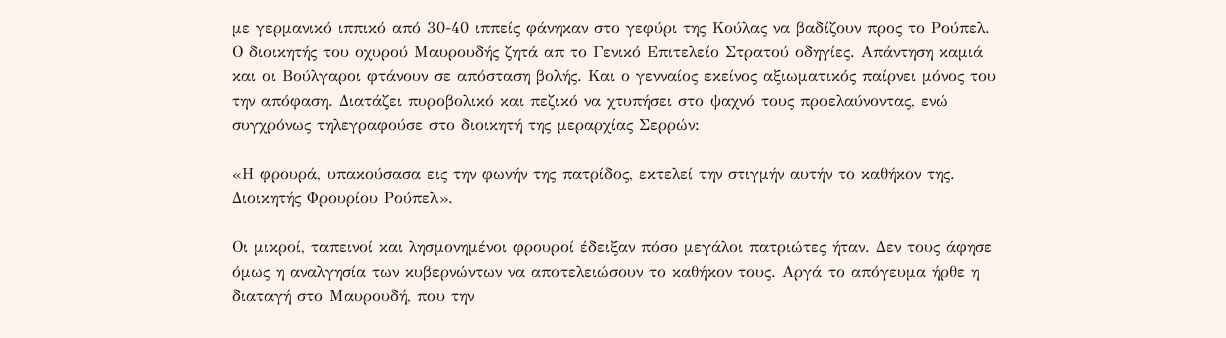με γερμανικό ιππικό από 30-40 ιππείς φάνηκαν στο γεφύρι της Κούλας να βαδίζουν προς το Ρούπελ. Ο διοικητής του οχυρού Μαυρουδής ζητά απ το Γενικό Επιτελείο Στρατού οδηγίες. Απάντηση καμιά και οι Βούλγαροι φτάνουν σε απόσταση βολής. Και ο γενναίος εκείνος αξιωματικός παίρνει μόνος του την απόφαση. Διατάζει πυροβολικό και πεζικό να χτυπήσει στο ψαχνό τους προελαύνοντας, ενώ συγχρόνως τηλεγραφούσε στο διοικητή της μεραρχίας Σερρών:

«Η φρουρά, υπακούσασα εις την φωνήν της πατρίδος, εκτελεί την στιγμήν αυτήν το καθήκον της. Διοικητής Φρουρίου Ρούπελ».

Οι μικροί, ταπεινοί και λησμονημένοι φρουροί έδειξαν πόσο μεγάλοι πατριώτες ήταν. Δεν τους άφησε όμως η αναλγησία των κυβερνώντων να αποτελειώσουν το καθήκον τους. Αργά το απόγευμα ήρθε η διαταγή στο Μαυρουδή, που την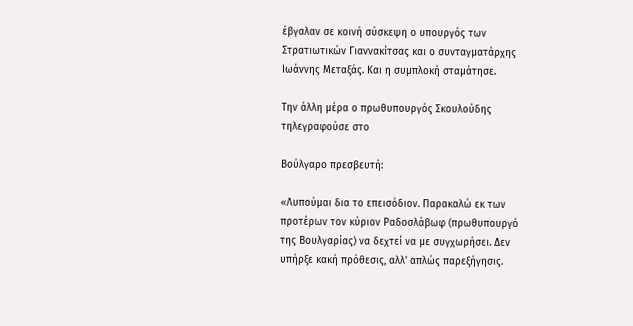έβγαλαν σε κοινή σύσκεψη ο υπουργός των Στρατιωτικών Γιαννακίτσας και ο συνταγματάρχης Ιωάννης Μεταξάς. Και η συμπλοκή σταμάτησε.

Την άλλη μέρα ο πρωθυπουργός Σκουλούδης τηλεγραφούσε στο

Βούλγαρο πρεσβευτή:

«Λυπούμαι δια το επεισόδιον. Παρακαλώ εκ των προτέρων τον κύριον Ραδοσλάβωφ (πρωθυπουργό της Βουλγαρίας) να δεχτεί να με συγχωρήσει. Δεν υπήρξε κακή πρόθεσις, αλλ' απλώς παρεξήγησις.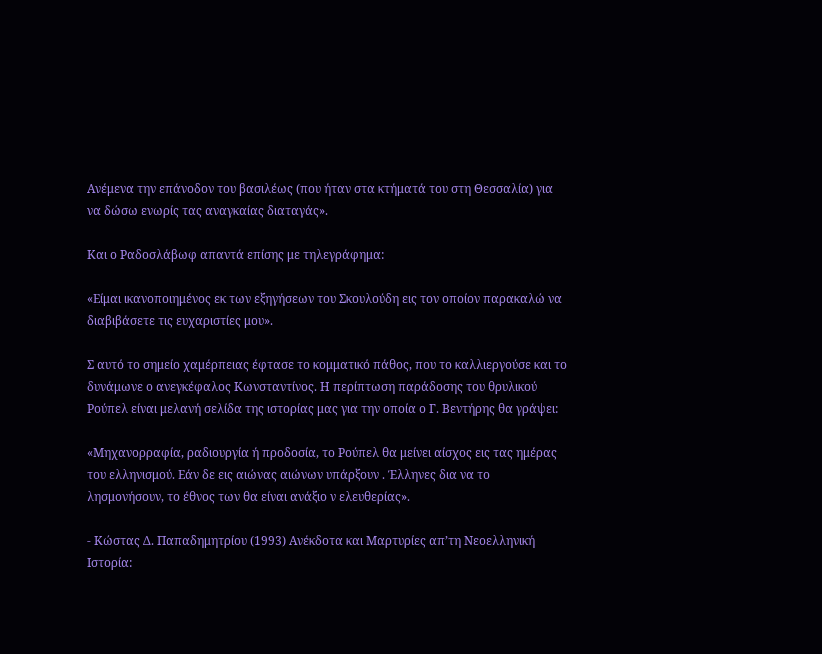Ανέμενα την επάνοδον του βασιλέως (που ήταν στα κτήματά του στη Θεσσαλία) για να δώσω ενωρίς τας αναγκαίας διαταγάς».

Και ο Ραδοσλάβωφ απαντά επίσης με τηλεγράφημα:

«Είμαι ικανοποιημένος εκ των εξηγήσεων του Σκουλούδη εις τον οποίον παρακαλώ να διαβιβάσετε τις ευχαριστίες μου».

Σ αυτό το σημείο χαμέρπειας έφτασε το κομματικό πάθος, που το καλλιεργούσε και το δυνάμωνε ο ανεγκέφαλος Κωνσταντίνος. Η περίπτωση παράδοσης του θρυλικού Ρούπελ είναι μελανή σελίδα της ιστορίας μας για την οποία ο Γ. Βεντήρης θα γράψει:

«Μηχανορραφία, ραδιουργία ή προδοσία, το Ρούπελ θα μείνει αίσχος εις τας ημέρας του ελληνισμού. Εάν δε εις αιώνας αιώνων υπάρξουν . Έλληνες δια να το λησμονήσουν, το έθνος των θα είναι ανάξιο ν ελευθερίας».

- Κώστας Δ. Παπαδημητρίου (1993) Ανέκδοτα και Μαρτυρίες απ’τη Νεοελληνική Ιστορία: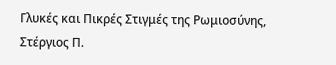Γλυκές και Πικρές Στιγμές της Ρωμιοσύνης, Στέργιος Π.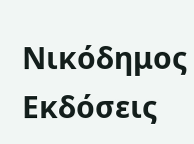Νικόδημος Εκδόσεις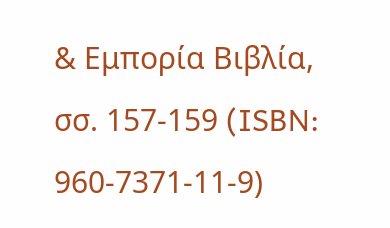& Εμπορία Βιβλία, σσ. 157-159 (ISBN: 960-7371-11-9)